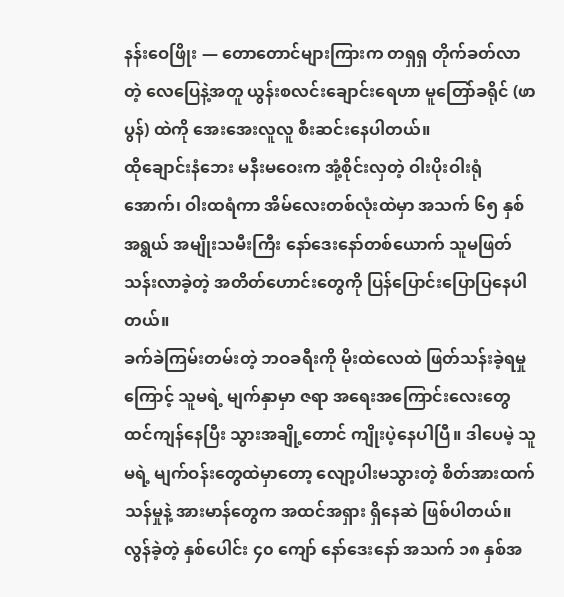နန်းဝေဖြိုး — တောတောင်များကြားက တရှရှ တိုက်ခတ်လာတဲ့ လေပြေနဲ့အတူ ယွန်းစလင်းချောင်းရေဟာ မူတြော်ခရိုင် (ဖာပွန်) ထဲကို အေးအေးလူလူ စီးဆင်းနေပါတယ်။
ထိုချောင်းနံဘေး မနီးမဝေးက အုံ့စိုင်းလှတဲ့ ဝါးပိုးဝါးရုံအောက်၊ ဝါးထရံကာ အိမ်လေးတစ်လုံးထဲမှာ အသက် ၆၅ နှစ်အရွယ် အမျိုးသမီးကြီး နော်ဒေးနော်တစ်ယောက် သူမဖြတ်သန်းလာခဲ့တဲ့ အတိတ်ဟောင်းတွေကို ပြန်ပြောင်းပြောပြနေပါတယ်။
ခက်ခဲကြမ်းတမ်းတဲ့ ဘဝခရီးကို မိုးထဲလေထဲ ဖြတ်သန်းခဲ့ရမှုကြောင့် သူမရဲ့ မျက်နှာမှာ ဇရာ အရေးအကြောင်းလေးတွေ ထင်ကျန်နေပြီး သွားအချို့တောင် ကျိုးပဲ့နေပါပြီ။ ဒါပေမဲ့ သူမရဲ့ မျက်ဝန်းတွေထဲမှာတော့ လျော့ပါးမသွားတဲ့ စိတ်အားထက်သန်မှုနဲ့ အားမာန်တွေက အထင်အရှား ရှိနေဆဲ ဖြစ်ပါတယ်။
လွန်ခဲ့တဲ့ နှစ်ပေါင်း ၄၀ ကျော် နော်ဒေးနော် အသက် ၁၈ နှစ်အ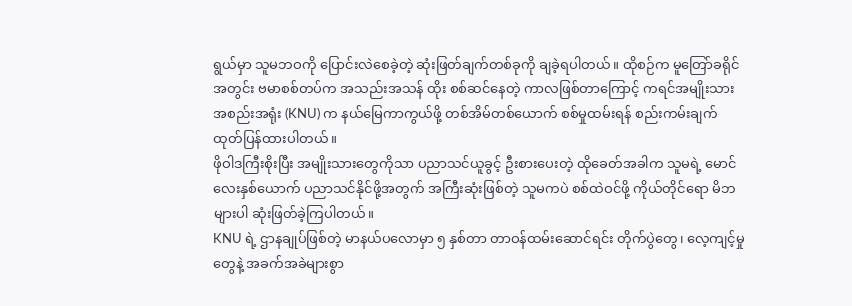ရွယ်မှာ သူမဘဝကို ပြောင်းလဲစေခဲ့တဲ့ ဆုံးဖြတ်ချက်တစ်ခုကို ချခဲ့ရပါတယ်။ ထိုစဉ်က မူတြော်ခရိုင်အတွင်း ဗမာစစ်တပ်က အသည်းအသန် ထိုး စစ်ဆင်နေတဲ့ ကာလဖြစ်တာကြောင့် ကရင်အမျိုးသားအစည်းအရုံး (KNU) က နယ်မြေကာကွယ်ဖို့ တစ်အိမ်တစ်ယောက် စစ်မှုထမ်းရန် စည်းကမ်းချက် ထုတ်ပြန်ထားပါတယ်။
ဖိုဝါဒကြီးစိုးပြီး အမျိုးသားတွေကိုသာ ပညာသင်ယူခွင့် ဦးစားပေးတဲ့ ထိုခေတ်အခါက သူမရဲ့ မောင်လေးနှစ်ယောက် ပညာသင်နိုင်ဖို့အတွက် အကြီးဆုံးဖြစ်တဲ့ သူမကပဲ စစ်ထဲဝင်ဖို့ ကိုယ်တိုင်ရော မိဘများပါ ဆုံးဖြတ်ခဲ့ကြပါတယ်။
KNU ရဲ့ ဌာနချုပ်ဖြစ်တဲ့ မာနယ်ပလောမှာ ၅ နှစ်တာ တာဝန်ထမ်းဆောင်ရင်း တိုက်ပွဲတွေ၊ လေ့ကျင့်မှု တွေနဲ့ အခက်အခဲများစွာ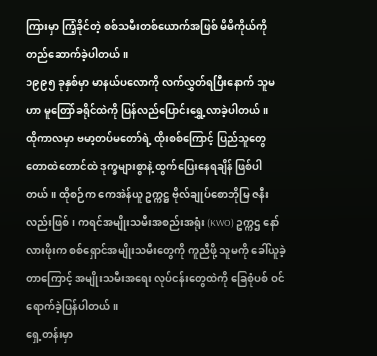ကြားမှာ ကြံ့ခိုင်တဲ့ စစ်သမီးတစ်ယောက်အဖြစ် မိမိကိုယ်ကို တည်ဆောက်ခဲ့ပါတယ်။
၁၉၉၅ ခုနှစ်မှာ မာနယ်ပလောကို လက်လွှတ်ရပြီးနောက် သူမဟာ မူတြော်ခရိုင်ထဲကို ပြန်လည်ပြောင်းရွှေ့လာခဲ့ပါတယ်။
ထိုကာလမှာ ဗမာ့တပ်မတော်ရဲ့ ထိုးစစ်ကြောင့် ပြည်သူတွေ တောထဲတောင်ထဲ ဒုက္ခများစွာနဲ့ ထွက်ပြေးနေရချိန် ဖြစ်ပါတယ်။ ထိုစဉ်က ကေအဲန်ယူ ဥက္ကဋ္ဌ ဗိုလ်ချုပ်စောဘိုမြ ဇနီးလည်းဖြစ်၊ ကရင်အမျိုးသမီးအစည်းအရုံး (KWO) ဥက္ကဌ နော်လားဖိုးက စစ်ရှောင်အမျိုးသမီးတွေကို ကူညီဖို့ သူမကို ခေါ်ယူခဲ့တာကြောင့် အမျိုးသမီးအရေး လုပ်ငန်းတွေထဲကို ခြေစုံပစ် ဝင်ရောက်ခဲ့ပြန်ပါတယ်။
ရှေ့တန်းမှာ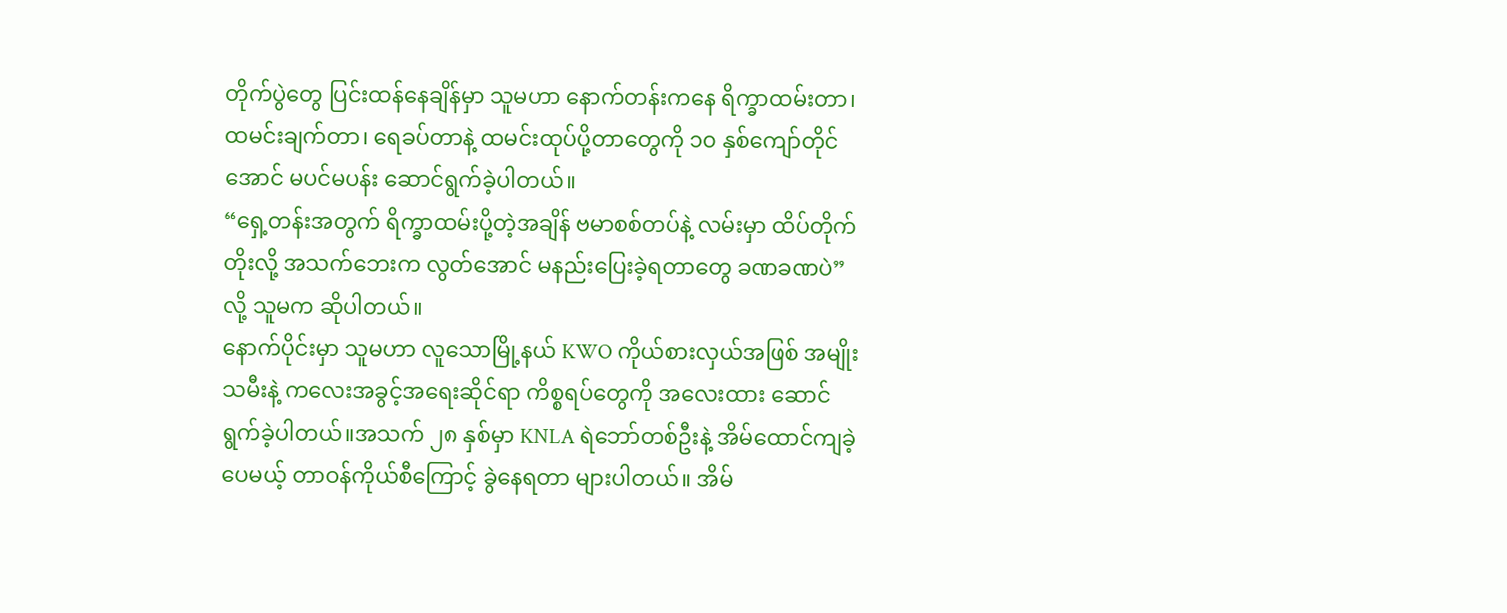တိုက်ပွဲတွေ ပြင်းထန်နေချိန်မှာ သူမဟာ နောက်တန်းကနေ ရိက္ခာထမ်းတာ၊ ထမင်းချက်တာ၊ ရေခပ်တာနဲ့ ထမင်းထုပ်ပို့တာတွေကို ၁၀ နှစ်ကျော်တိုင်အောင် မပင်မပန်း ဆောင်ရွက်ခဲ့ပါတယ်။
“ရှေ့တန်းအတွက် ရိက္ခာထမ်းပို့တဲ့အချိန် ဗမာစစ်တပ်နဲ့ လမ်းမှာ ထိပ်တိုက်တိုးလို့ အသက်ဘေးက လွတ်အောင် မနည်းပြေးခဲ့ရတာတွေ ခဏခဏပဲ” လို့ သူမက ဆိုပါတယ်။
နောက်ပိုင်းမှာ သူမဟာ လူသောမြို့နယ် KWO ကိုယ်စားလှယ်အဖြစ် အမျိုးသမီးနဲ့ ကလေးအခွင့်အရေးဆိုင်ရာ ကိစ္စရပ်တွေကို အလေးထား ဆောင်ရွက်ခဲ့ပါတယ်။အသက် ၂၈ နှစ်မှာ KNLA ရဲဘော်တစ်ဦးနဲ့ အိမ်ထောင်ကျခဲ့ပေမယ့် တာဝန်ကိုယ်စီကြောင့် ခွဲနေရတာ များပါတယ်။ အိမ်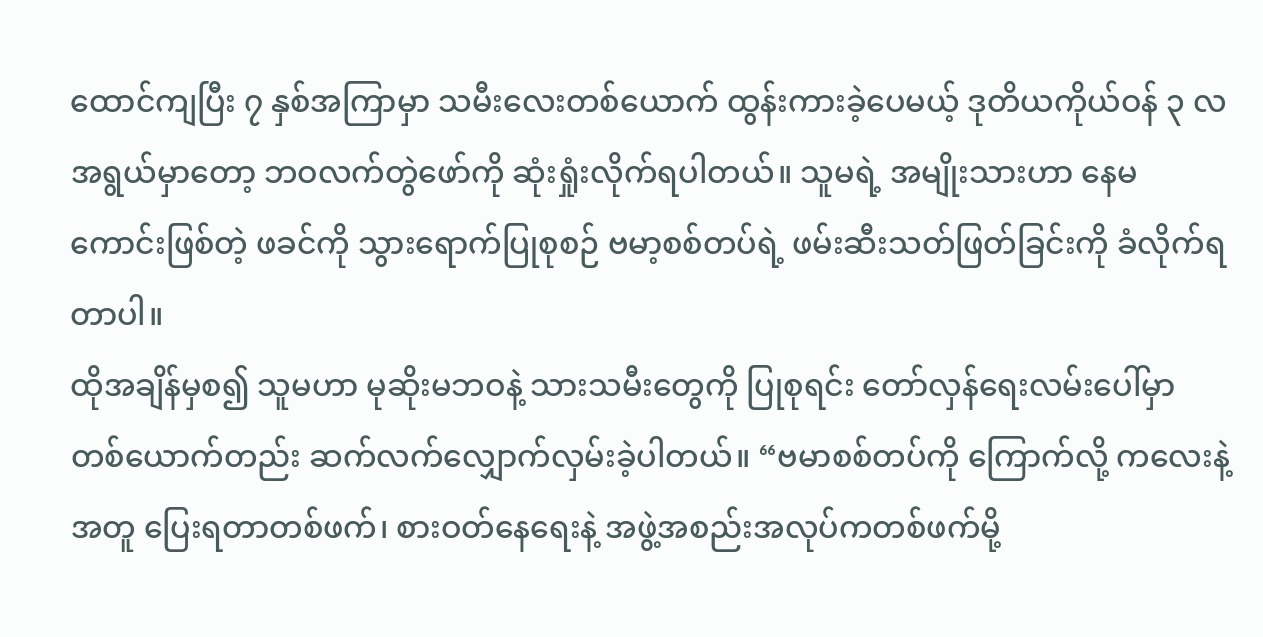ထောင်ကျပြီး ၇ နှစ်အကြာမှာ သမီးလေးတစ်ယောက် ထွန်းကားခဲ့ပေမယ့် ဒုတိယကိုယ်ဝန် ၃ လအရွယ်မှာတော့ ဘဝလက်တွဲဖော်ကို ဆုံးရှုံးလိုက်ရပါတယ်။ သူမရဲ့ အမျိုးသားဟာ နေမကောင်းဖြစ်တဲ့ ဖခင်ကို သွားရောက်ပြုစုစဉ် ဗမာ့စစ်တပ်ရဲ့ ဖမ်းဆီးသတ်ဖြတ်ခြင်းကို ခံလိုက်ရတာပါ။
ထိုအချိန်မှစ၍ သူမဟာ မုဆိုးမဘဝနဲ့ သားသမီးတွေကို ပြုစုရင်း တော်လှန်ရေးလမ်းပေါ်မှာ တစ်ယောက်တည်း ဆက်လက်လျှောက်လှမ်းခဲ့ပါတယ်။ “ဗမာစစ်တပ်ကို ကြောက်လို့ ကလေးနဲ့အတူ ပြေးရတာတစ်ဖက်၊ စားဝတ်နေရေးနဲ့ အဖွဲ့အစည်းအလုပ်ကတစ်ဖက်မို့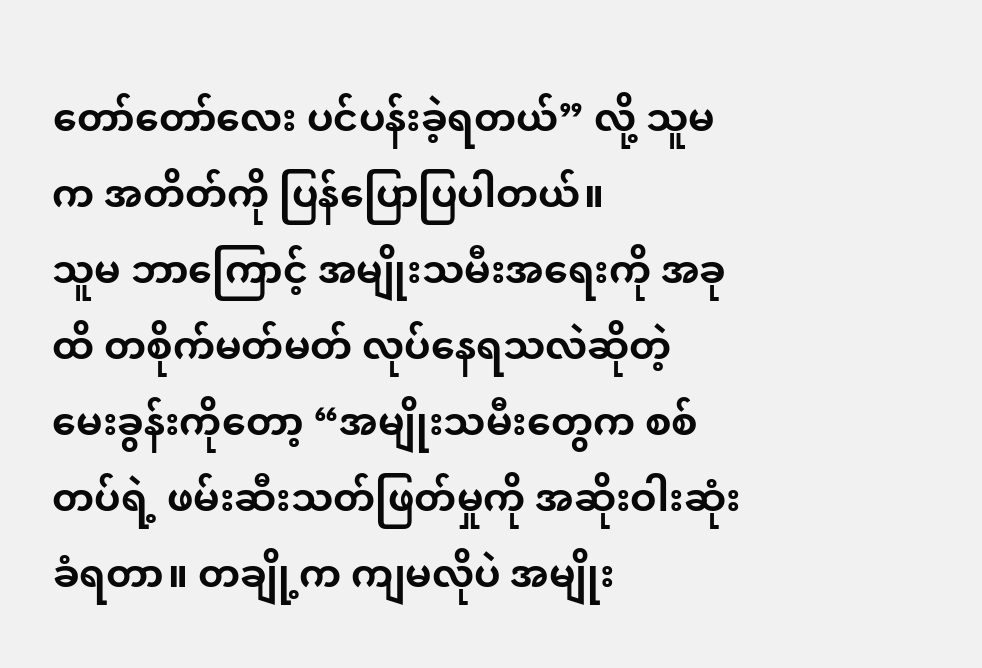တော်တော်လေး ပင်ပန်းခဲ့ရတယ်” လို့ သူမက အတိတ်ကို ပြန်ပြောပြပါတယ်။
သူမ ဘာကြောင့် အမျိုးသမီးအရေးကို အခုထိ တစိုက်မတ်မတ် လုပ်နေရသလဲဆိုတဲ့ မေးခွန်းကိုတော့ “အမျိုးသမီးတွေက စစ်တပ်ရဲ့ ဖမ်းဆီးသတ်ဖြတ်မှုကို အဆိုးဝါးဆုံး ခံရတာ။ တချို့က ကျမလိုပဲ အမျိုး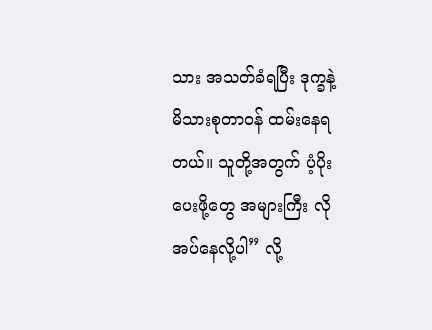သား အသတ်ခံရပြီး ဒုက္ခနဲ့ မိသားစုတာဝန် ထမ်းနေရတယ်။ သူတို့အတွက် ပံ့ပိုးပေးဖို့တွေ အများကြီး လိုအပ်နေလို့ပါ” လို့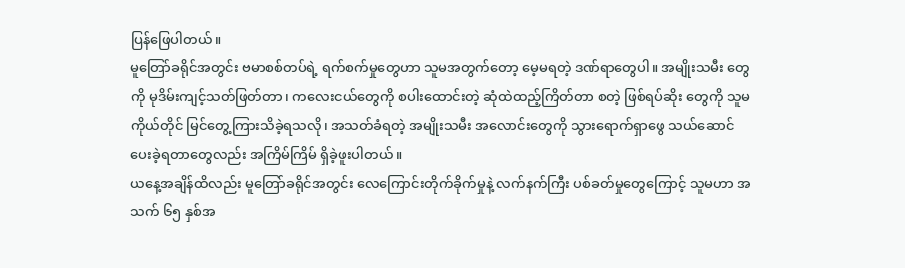ပြန်ဖြေပါတယ်။
မူတြော်ခရိုင်အတွင်း ဗမာစစ်တပ်ရဲ့ ရက်စက်မှုတွေဟာ သူမအတွက်တော့ မေ့မရတဲ့ ဒဏ်ရာတွေပါ။ အမျိုးသမီး တွေကို မုဒိမ်းကျင့်သတ်ဖြတ်တာ၊ ကလေးငယ်တွေကို စပါးထောင်းတဲ့ ဆုံထဲထည့်ကြိတ်တာ စတဲ့ ဖြစ်ရပ်ဆိုး တွေကို သူမ ကိုယ်တိုင် မြင်တွေ့ကြားသိခဲ့ရသလို၊ အသတ်ခံရတဲ့ အမျိုးသမီး အလောင်းတွေကို သွားရောက်ရှာဖွေ သယ်ဆောင်ပေးခဲ့ရတာတွေလည်း အကြိမ်ကြိမ် ရှိခဲ့ဖူးပါတယ်။
ယနေ့အချိန်ထိလည်း မူတြော်ခရိုင်အတွင်း လေကြောင်းတိုက်ခိုက်မှုနဲ့ လက်နက်ကြီး ပစ်ခတ်မှုတွေကြောင့် သူမဟာ အသက် ၆၅ နှစ်အ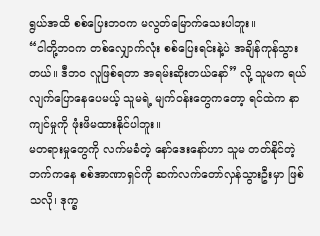ရွယ်အထိ စစ်ပြေးဘဝက မလွတ်မြောက်သေးပါဘူး။
“ငါတို့ဘဝက တစ်လျှောက်လုံး စစ်ပြေးရင်းနဲ့ပဲ အချိန်ကုန်သွားတယ်။ ဒီဘဝ လူဖြစ်ရတာ အရမ်းဆိုးတယ်နော်” လို့ သူမက ရယ်လျက်ပြောနေပေမယ့် သူမရဲ့ မျက်ဝန်းတွေကတော့ ရင်ထဲက နာကျင်မှုကို ဖုံးဖိမထားနိုင်ပါဘူး။
မတရားမှုတွေကို လက်မခံတဲ့ နော်ဒေးနော်ဟာ သူမ တတ်နိုင်တဲ့ဘက်ကနေ စစ်အာဏာရှင်ကို ဆက်လက်တော်လှန်သွားဦးမှာ ဖြစ်သလို၊ ဒုက္ခ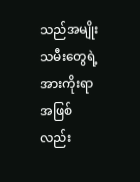သည်အမျိုးသမီးတွေရဲ့ အားကိုးရာအဖြစ်လည်း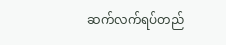ဆက်လက်ရပ်တည်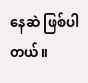နေဆဲ ဖြစ်ပါတယ်။